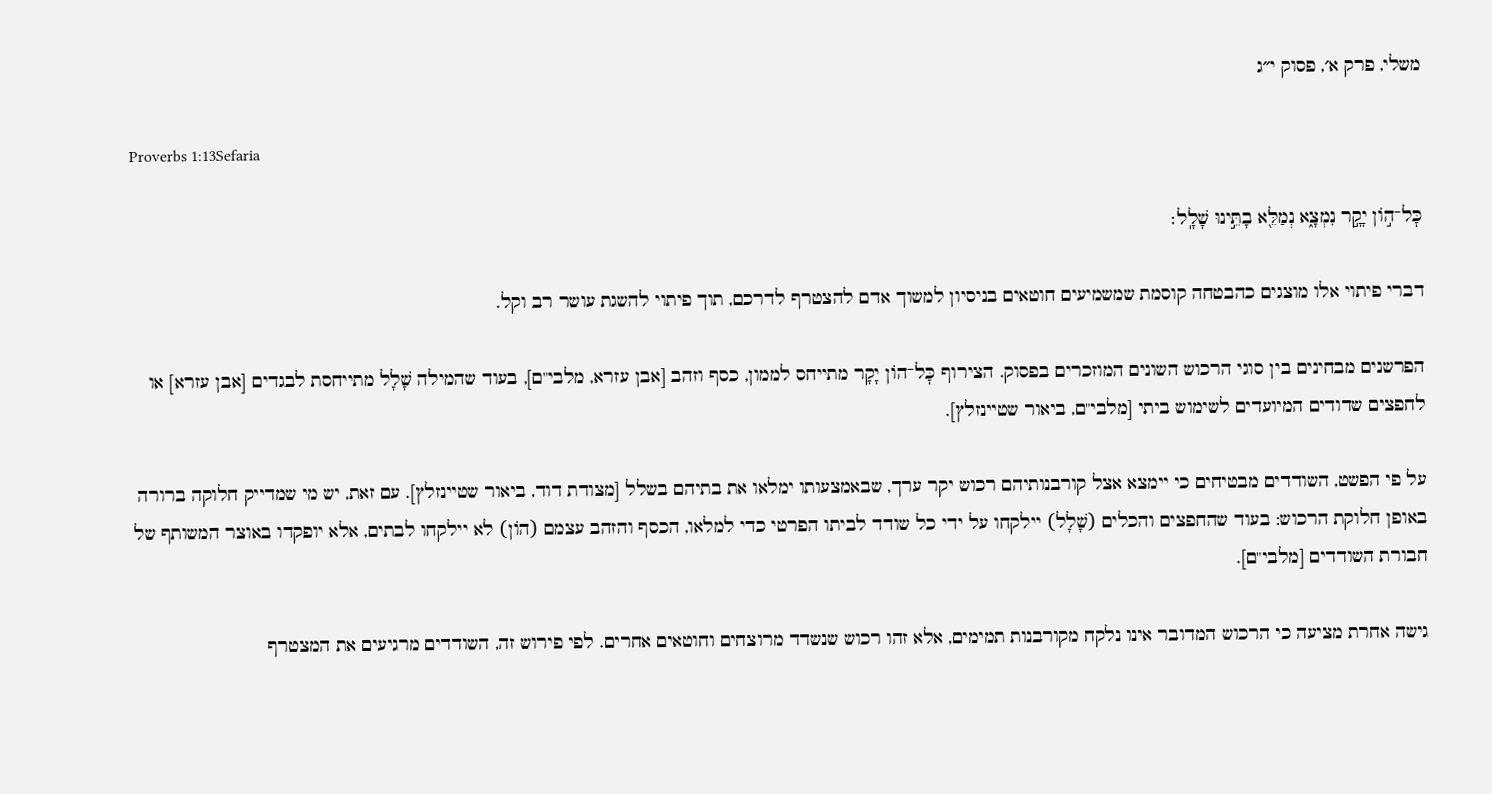משלי, פרק א׳, פסוק י״ג

Proverbs 1:13Sefaria

כׇּל־ה֣וֹן יָקָ֣ר נִמְצָ֑א נְמַלֵּ֖א בָתֵּ֣ינוּ שָׁלָֽל׃

דברי פיתוי אלו מוצגים כהבטחה קוסמת שמשמיעים חוטאים בניסיון למשוך אדם להצטרף לדרכם, תוך פיתוי להשגת עושר רב וקל.

הפרשנים מבחינים בין סוגי הרכוש השונים המוזכרים בפסוק. הצירוף כׇּל־הוֹן יָקָר מתייחס לממון, כסף וזהב [אבן עזרא, מלבי"ם], בעוד שהמילה שָׁלָל מתייחסת לבגדים [אבן עזרא] או לחפצים שדודים המיועדים לשימוש ביתי [מלבי"ם, ביאור שטיינזלץ].

על פי הפשט, השודדים מבטיחים כי יימצא אצל קורבנותיהם רכוש יקר ערך, שבאמצעותו ימלאו את בתיהם בשלל [מצודת דוד, ביאור שטיינזלץ]. עם זאת, יש מי שמדייק חלוקה ברורה באופן חלוקת הרכוש: בעוד שהחפצים והכלים (שָׁלָל) יילקחו על ידי כל שודד לביתו הפרטי כדי למלאו, הכסף והזהב עצמם (הוֹן) לא יילקחו לבתים, אלא יופקדו באוצר המשותף של חבורת השודדים [מלבי"ם].

גישה אחרת מציעה כי הרכוש המדובר אינו נלקח מקורבנות תמימים, אלא זהו רכוש שנשדד מרוצחים וחוטאים אחרים. לפי פירוש זה, השודדים מרגיעים את המצטרף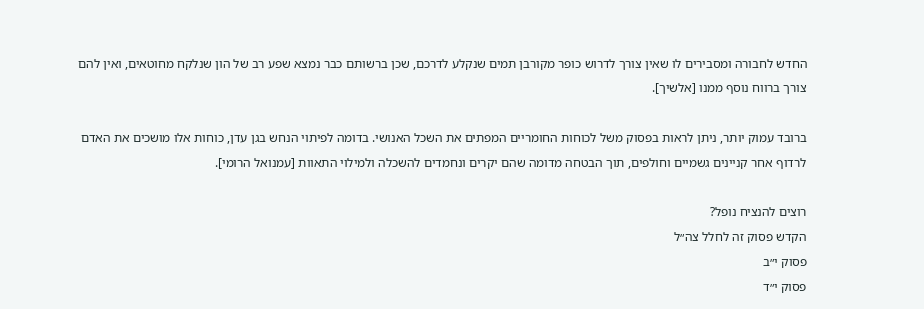החדש לחבורה ומסבירים לו שאין צורך לדרוש כופר מקורבן תמים שנקלע לדרכם, שכן ברשותם כבר נמצא שפע רב של הון שנלקח מחוטאים, ואין להם צורך ברווח נוסף ממנו [אלשיך].

ברובד עמוק יותר, ניתן לראות בפסוק משל לכוחות החומריים המפתים את השכל האנושי. בדומה לפיתוי הנחש בגן עדן, כוחות אלו מושכים את האדם לרדוף אחר קניינים גשמיים וחולפים, תוך הבטחה מדומה שהם יקרים ונחמדים להשכלה ולמילוי התאוות [עמנואל הרומי].

רוצים להנציח נופל?
הקדש פסוק זה לחלל צה״ל
פסוק י״ב
פסוק י״ד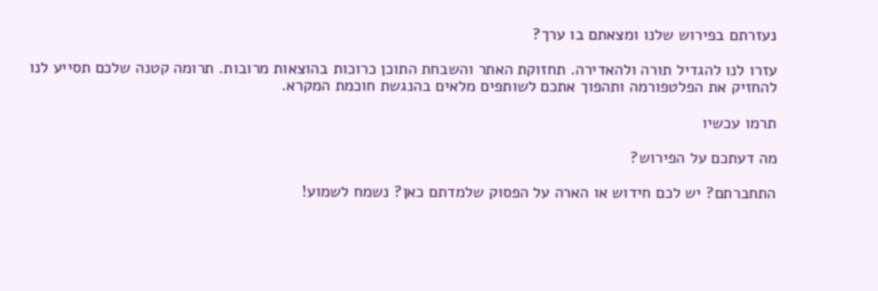נעזרתם בפירוש שלנו ומצאתם בו ערך?

עזרו לנו להגדיל תורה ולהאדירה. תחזוקת האתר והשבחת התוכן כרוכות בהוצאות מרובות. תרומה קטנה שלכם תסייע לנו להחזיק את הפלטפורמה ותהפוך אתכם לשותפים מלאים בהנגשת חוכמת המקרא.

תרמו עכשיו

מה דעתכם על הפירוש?

התחברתם? יש לכם חידוש או הארה על הפסוק שלמדתם כאן? נשמח לשמוע!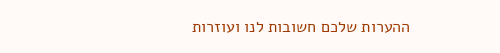ההערות שלכם חשובות לנו ועוזרות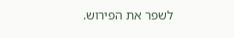לשפר את הפירוש.